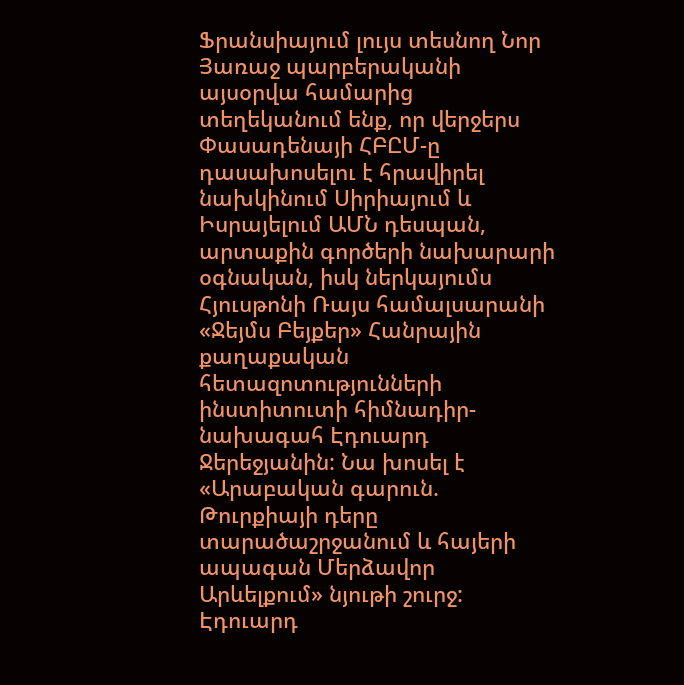Ֆրանսիայում լույս տեսնող Նոր Յառաջ պարբերականի այսօրվա համարից տեղեկանում ենք, որ վերջերս Փասադենայի ՀԲԸՄ-ը դասախոսելու է հրավիրել նախկինում Սիրիայում և Իսրայելում ԱՄՆ դեսպան, արտաքին գործերի նախարարի օգնական, իսկ ներկայումս Հյուսթոնի Ռայս համալսարանի «Ջեյմս Բեյքեր» Հանրային քաղաքական հետազոտությունների ինստիտուտի հիմնադիր-նախագահ Էդուարդ Ջերեջյանին: Նա խոսել է «Արաբական գարուն. Թուրքիայի դերը տարածաշրջանում և հայերի ապագան Մերձավոր Արևելքում» նյութի շուրջ:
Էդուարդ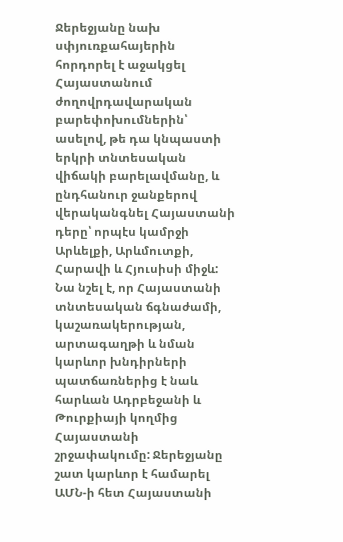Ջերեջյանը նախ սփյուռքահայերին հորդորել է աջակցել Հայաստանում ժողովրդավարական բարեփոխումներին՝ ասելով, թե դա կնպաստի երկրի տնտեսական վիճակի բարելավմանը, և ընդհանուր ջանքերով վերականգնել Հայաստանի դերը՝ որպէս կամրջի Արևելքի, Արևմուտքի, Հարավի և Հյուսիսի միջև: Նա նշել է, որ Հայաստանի տնտեսական ճգնաժամի, կաշառակերության, արտագաղթի և նման կարևոր խնդիրների պատճառներից է նաև հարևան Ադրբեջանի և Թուրքիայի կողմից Հայաստանի շրջափակումը: Ջերեջյանը շատ կարևոր է համարել ԱՄՆ-ի հետ Հայաստանի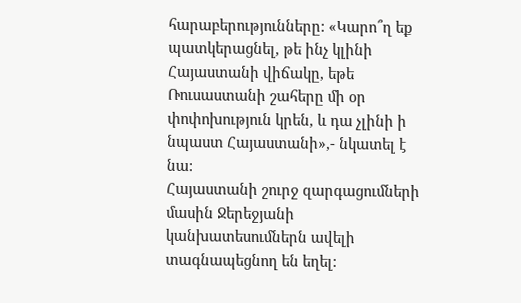հարաբերությունները: «Կարո՞ղ եք պատկերացնել, թե ինչ կլինի Հայաստանի վիճակը, եթե Ռուսաստանի շահերը մի օր փոփոխություն կրեն, և դա չլինի ի նպաստ Հայաստանի»,- նկատել է նա:
Հայաստանի շուրջ զարգացումների մասին Ջերեջյանի կանխատեսումներն ավելի տագնապեցնող են եղել: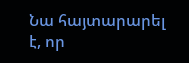Նա հայտարարել է, որ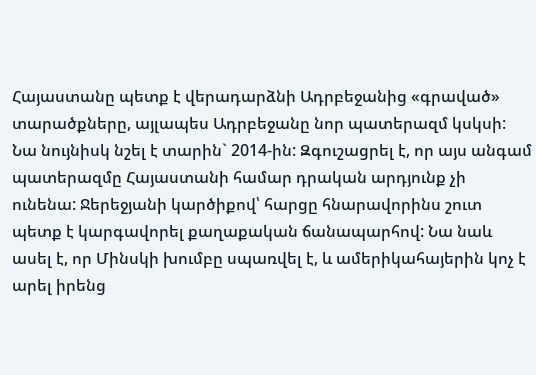Հայաստանը պետք է վերադարձնի Ադրբեջանից «գրաված» տարածքները, այլապես Ադրբեջանը նոր պատերազմ կսկսի: Նա նույնիսկ նշել է տարին` 2014-ին: Զգուշացրել է, որ այս անգամ պատերազմը Հայաստանի համար դրական արդյունք չի ունենա: Ջերեջյանի կարծիքով՝ հարցը հնարավորինս շուտ պետք է կարգավորել քաղաքական ճանապարհով: Նա նաև ասել է, որ Մինսկի խումբը սպառվել է, և ամերիկահայերին կոչ է արել իրենց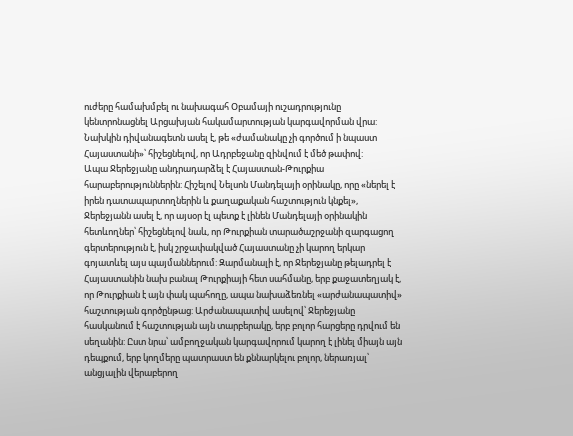ուժերը համախմբել ու նախագահ Օբամայի ուշադրությունը կենտրոնացնել Արցախյան հակամարտության կարգավորման վրա:
Նախկին դիվանագետն ասել է, թե «ժամանակը չի գործում ի նպաստ Հայաստանի»՝ հիշեցնելով, որ Ադրբեջանը զինվում է մեծ թափով:
Ապա Ջերեջյանը անդրադարձել է Հայաստան-Թուրքիա հարաբերություններին: Հիշելով Նելսոն Մանդելայի օրինակը, որը «ներել է իրեն դատապարտողներին և քաղաքական հաշտություն կնքել», Ջերեջյանն ասել է, որ այսօր էլ պետք է լինեն Մանդելայի օրինակին հետևողներ՝ հիշեցնելով նաև, որ Թուրքիան տարածաշրջանի զարգացող գերտերություն է, իսկ շրջափակված Հայաստանը չի կարող երկար գոյատևել այս պայմաններում: Զարմանալի է, որ Ջերեջյանը թելադրել է Հայաստանին նախ բանալ Թուրքիայի հետ սահմանը, երբ քաջատեղյակ է, որ Թուրքիան է այն փակ պահողը, ապա նախաձեռնել «արժանապատիվ» հաշտության գործընթաց: Արժանապատիվ ասելով՝ Ջերեջյանը հասկանում է հաշտության այն տարբերակը, երբ բոլոր հարցերը դրվում են սեղանին: Ըստ նրա՝ ամբողջական կարգավորում կարող է լինել միայն այն դեպքում, երբ կողմերը պատրաստ են քննարկելու բոլոր, ներառյալ՝ անցյալին վերաբերող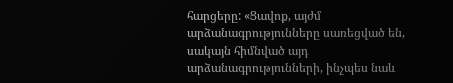հարցերը: «Ցավոք, այժմ արձանագրությունները սառեցված են, սակայն հիմնված այդ արձանագրությունների, ինչպես նաև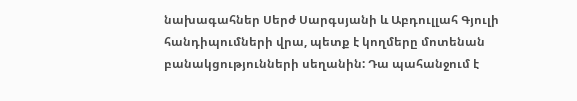նախագահներ Սերժ Սարգսյանի և Աբդուլլահ Գյուլի հանդիպումների վրա, պետք է կողմերը մոտենան բանակցությունների սեղանին: Դա պահանջում է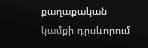քաղաքական կամքի դրսևորում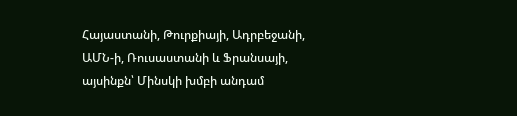Հայաստանի, Թուրքիայի, Ադրբեջանի, ԱՄՆ-ի, Ռուսաստանի և Ֆրանսայի, այսինքն՝ Մինսկի խմբի անդամ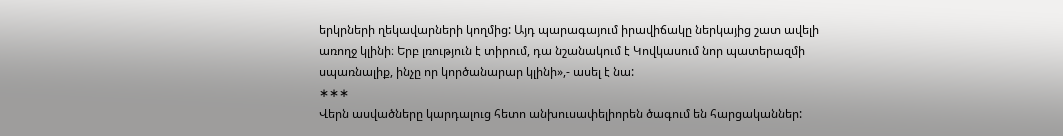երկրների ղեկավարների կողմից: Այդ պարագայում իրավիճակը ներկայից շատ ավելի առողջ կլինի։ Երբ լռություն է տիրում, դա նշանակում է Կովկասում նոր պատերազմի սպառնալիք, ինչը որ կործանարար կլինի»,- ասել է նա:
∗∗∗
Վերն ասվածները կարդալուց հետո անխուսափելիորեն ծագում են հարցականներ: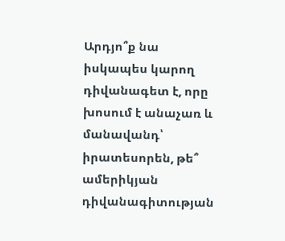Արդյո՞ք նա իսկապես կարող դիվանագետ է, որը խոսում է անաչառ և մանավանդ՝ իրատեսորեն, թե՞ ամերիկյան դիվանագիտության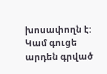խոսափողն է: Կամ գուցե արդեն գրված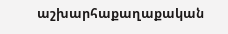աշխարհաքաղաքական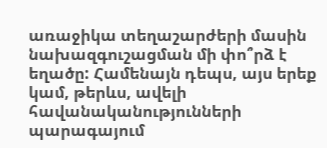առաջիկա տեղաշարժերի մասին նախազգուշացման մի փո՞րձ է եղածը: Համենայն դեպս, այս երեք կամ, թերևս, ավելի հավանականությունների պարագայում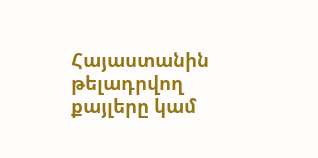Հայաստանին թելադրվող քայլերը կամ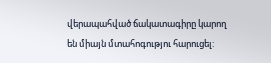վերապահված ճակատագիրը կարող են միայն մտահոգությու հարուցել: